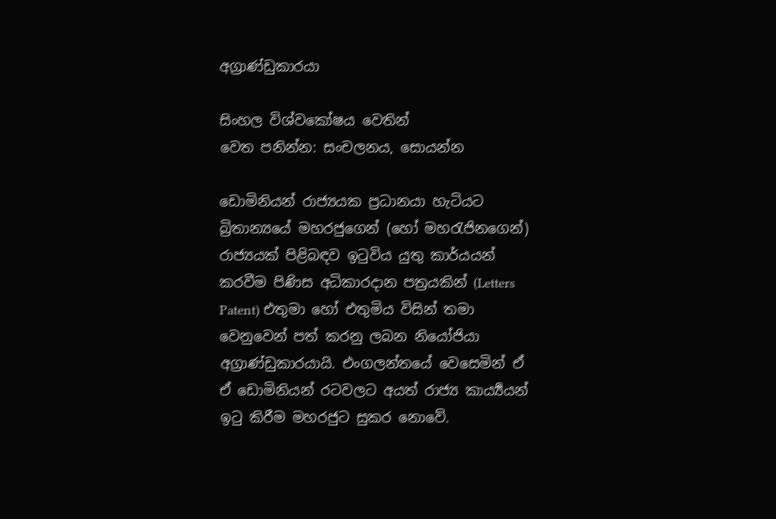අග්‍රාණ්ඩුකාරයා

සිංහල විශ්වකෝෂය වෙතින්
වෙත පනින්න: සංචලනය, සොයන්න

ඩොමිනියන් රාජ්‍යයක ප්‍රධානයා හැටියට බ්‍රිතාන්‍යයේ මහරජුගෙන් (හෝ මහරැජිනගෙන්) රාජ්‍යයක් පිළිබඳව ඉටුවිය යුතු කාර්යයන් කරවීම පිණිස අධිකාරදාන පත්‍රයකින් (Letters Patent) එතුමා හෝ එතුමිය විසින් තමා වෙනුවෙන් පත් කරනු ලබන නියෝජියා අග්‍රාණ්ඩුකාරයායි. එංගලන්තයේ වෙසෙමින් ඒ ඒ ඩොමිනියන් රටවලට අයත් රාජ්‍ය කාර්‍ය්‍යයන් ඉටු කිරීම මහරජුට සුකර නොවේ.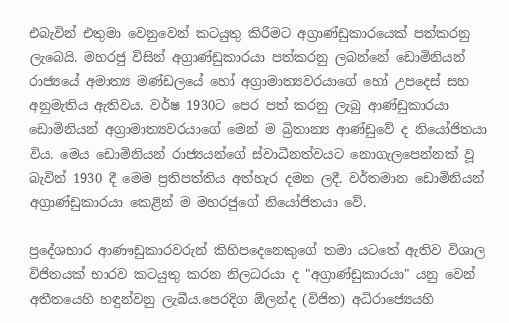එබැවින් එතුමා වෙනුවෙන් කටයුතු කිරීමට අග්‍රාණ්ඩුකාරයෙක් පත්කරනු ලැබෙයි. මහරජු විසින් අග්‍රාණ්ඩුකාරයා පත්කරනු ලබන්නේ ඩොමිනියන් රාජ්‍යයේ අමාත්‍ය මණ්ඩලයේ හෝ අග්‍රාමාත්‍යවරයාගේ හෝ උපදෙස් සහ අනුමැතිය ඇතිවය. වර්ෂ 1930ට පෙර පත් කරනු ලැබු ආණ්ඩුකාරයා ඩොමිනියන් අග්‍රාමාත්‍යවරයාගේ මෙන් ම බ්‍රිතාන්‍ය ආණ්ඩුවේ ද නියෝජිතයා විය. මෙය ඩොමිනියන් රාජ්‍යයන්ගේ ස්වාධීනත්වයට නොගැලපෙන්නක් වූ බැවින් 1930 දී මෙම ප්‍රතිපත්තිය අත්හැර දමන ලදී. වර්තමාන ඩොමිනියන් අග්‍රාණ්ඩුකාරයා කෙළින් ම මහරජුගේ නියෝජිතයා වේ.

ප්‍රදේශභාර ආණෟඩුකාරවරුන් කිහිපදෙනෙකුගේ තමා යටතේ ඇතිව විශාල විජිතයක් භාරව කටයුතු කරන නිලධරයා ද "අග්‍රාණ්ඩුකාරයා" යනු වෙන් අතීතයෙහි හඳුන්වනු ලැබීය.පෙරදිග ඕලන්ද (විජිත) අධිරාජ්‍යෙයහි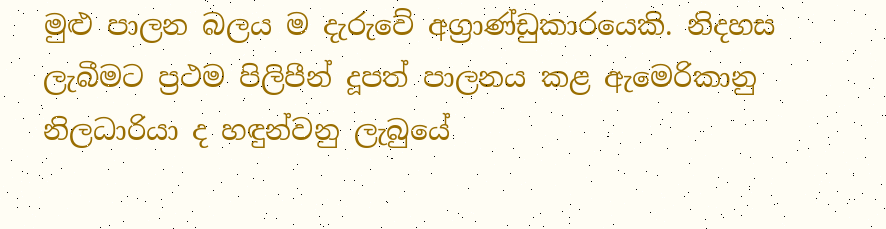මුළු පාලන බලය ම දැරුවේ අග්‍රාණ්ඩුකාරයෙකි. නිදහස ලැබීමට ප්‍රථම පිලිපීන් දූපත් පාලනය කළ ඇමෙරිකානු නිලධාරියා ද හඳුන්වනු ලැබුයේ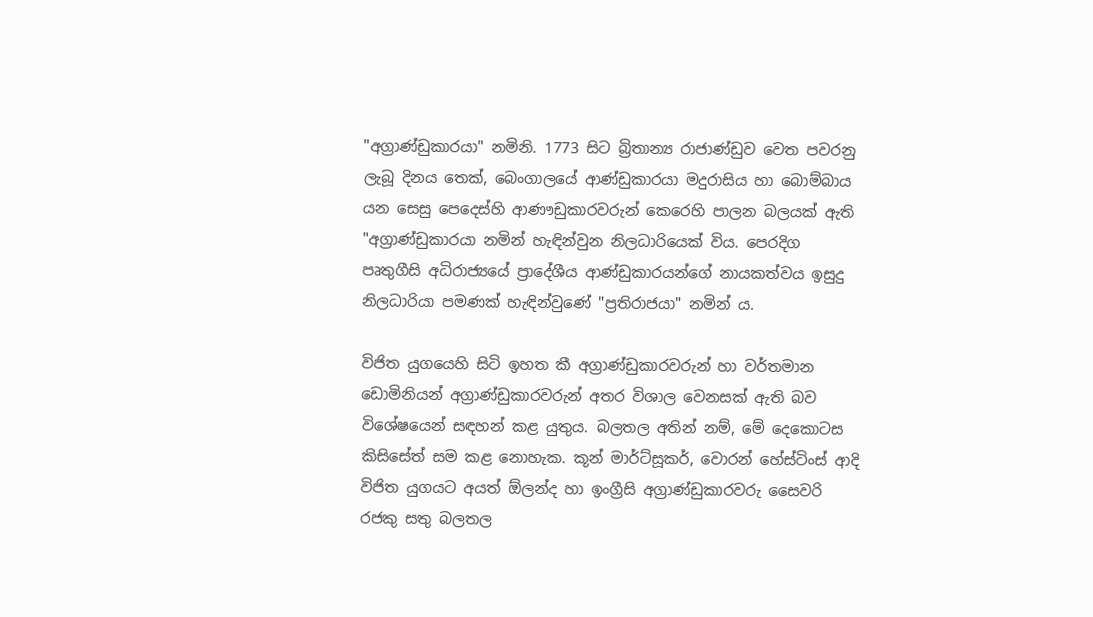"අග්‍රාණ්ඩුකාරයා" නමිනි. 1773 සිට බ්‍රිතාන්‍ය රාජාණ්ඩුව වෙත පවරනු ලැබූ දිනය තෙක්, බෙංගාලයේ ආණ්ඩුකාරයා මදුරාසිය හා බොම්බාය යන සෙසු පෙදෙස්හි ආණෟඩුකාරවරුන් කෙරෙහි පාලන බලයක් ඇති "අග්‍රාණ්ඩුකාරයා නමින් හැඳින්වුන නිලධාරියෙක් විය. පෙරදිග පෘතුගීසි අධිරාජ්‍යයේ ප්‍රා‍දේශීය ආණ්ඩුකාරයන්ගේ නායකත්වය ඉසුදු නිලධාරියා පමණක් හැඳින්වුණේ "ප්‍රතිරාජයා" නමින් ය.

විජිත යුගයෙහි සිටි ඉහත කී අග්‍රාණ්ඩුකාරවරුන් හා වර්තමාන ඩොමිනියන් අග්‍රාණ්ඩුකාරවරුන් අතර විශාල වෙනසක් ඇති බව විශේෂයෙන් ස‍ඳහන් කළ යුතුය. බලතල අතින් නම්, මේ දෙකොටස කිසිසේත් සම කළ නොහැක. කූන් මාර්ට්සූකර්, වොරන් හේස්ටිංස් ආදි විජිත යුගයට අයත් ඕලන්ද හා ඉංග්‍රීසි අග්‍රාණ්ඩුකාරවරු සෛවරි රජකු සතු බලතල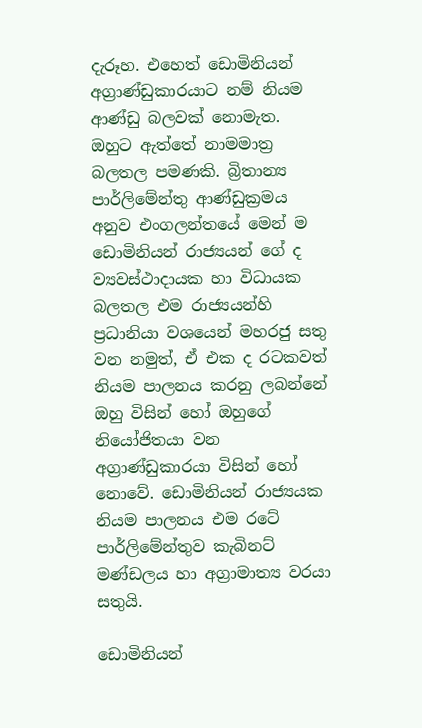දැරූහ. එහෙත් ඩොමිනියන් අග්‍රාණ්ඩුකාරයාට නම් නියම ආණ්ඩු බලවක් නොමැත. ඔහුට ඇත්තේ නාමමාත්‍ර බලතල පමණකි. බ්‍රිතාන්‍ය පාර්ලිමේන්තු ආණ්ඩුක්‍රමය අනුව එංගලන්තයේ මෙන් ම ඩොමිනියන් රාජ්‍යයන් ගේ ද ව්‍යවස්ථාදායක හා විධායක බලතල එම රාජ්‍යයන්හි ප්‍රධානියා වශයෙන් මහරජු සතු වන නමුත්, ඒ එක ද රටකවත් නියම පාලනය කරනු ලබන්නේ ඔහු විසින් හෝ ඔහුගේ නියෝජිතයා වන අග්‍රාණ්ඩුකාරයා විසින් හෝ නොවේ. ඩොමිනියන් රාජ්‍යයක නියම පාලනය එම රටේ පාර්ලිමේන්තුව කැබිනට් මණ්ඩලය හා අග්‍රාමාත්‍ය වරයා සතුයි.

ඩොමිනියන්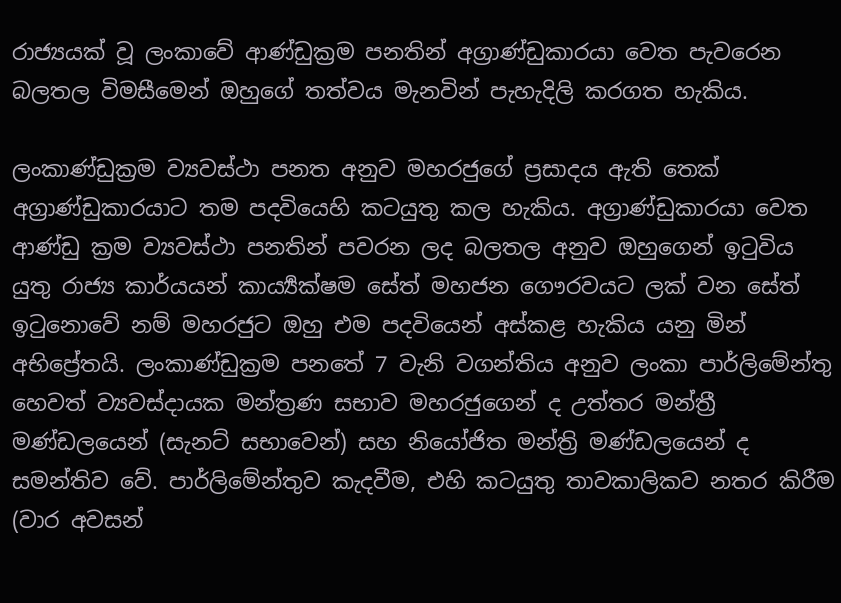රාජ්‍යයක් වූ ලංකාවේ ආණ්ඩුක්‍රම පනතින් අග්‍රාණ්ඩුකාරයා වෙත පැවරෙන බලතල විමසීමෙන් ඔහුගේ තත්වය මැනවින් පැහැදිලි කරගත හැකිය.

ලංකාණ්ඩුක්‍රම ව්‍යවස්ථා පනත අනුව මහරජුගේ ප්‍රසාදය ඇති තෙක් අග්‍රාණ්ඩුකාරයාට තම පදවියෙහි කටයුතු කල හැකිය. අග්‍රාණ්ඩුකාරයා වෙත ආණ්ඩු ක්‍රම ව්‍යවස්ථා පනතින් පවරන ලද බලතල අනුව ඔහුගෙන් ඉටුවිය යුතු රාජ්‍ය කාර්යයන් කාර්‍ය්‍යක්ෂම සේත් මහජන ගෞරවයට ලක් වන සේත් ඉටුනොවේ නම් මහරජුට ඔහු එම පදවියෙන් අස්කළ හැකිය යනු මින් අභිප්‍රේතයි. ලංකාණ්ඩුක්‍රම පනතේ 7 වැනි වගන්තිය අනුව ලංකා පාර්ලිමේන්තු හෙවත් ව්‍යවස්දායක මන්ත්‍රණ සභාව මහරජුගෙන් ද උත්තර මන්ත්‍රී මණ්ඩලයෙන් (සැනට් සභාවෙන්) සහ නියෝජිත මන්ත්‍රි මණ්ඩලයෙන් ද සමන්තිව වේ. පාර්ලිමේන්තුව කැදවීම, එහි කටයුතු තාවකාලිකව නතර කිරීම (වාර අවසන්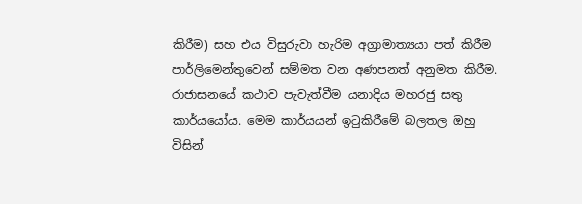කිරීම) සහ එය විසුරුවා හැරිම අග්‍රාමාත්‍යයා පත් කිරීම පාර්ලිමෙන්තුවෙන් සම්මත වන අණපනත් අනුමත කිරීම. රාජාසනයේ කථාව පැවැත්වීම යනාදිය මහරජු සතු කාර්යයෝය. මෙම කාර්යයන් ඉටුකිරීමේ බලතල ඔහු විසින්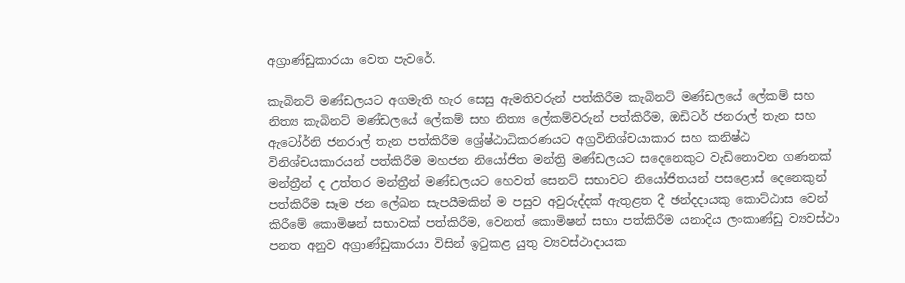අග්‍රාණ්ඩුකාරයා වෙත පැවරේ.

කැබිනට් මණ්ඩලයට අගමැති හැර සෙසු ඇමතිවරුන් පත්කිරීම කැබිනට් මණ්ඩලයේ ලේකම් සහ නිත්‍ය කැබිනට් මණ්ඩලයේ ලේකම් සහ නිත්‍ය ලේකම්වරුන් පත්කිරීම, ඔඩිටර් ජනරාල් තැන සහ ඇටෝර්නි ජනරාල් තැන පත්කිරීම ශ්‍රේෂ්ඨාධිකරණයට අග්‍රවිනිශ්චයාකාර සහ කනිෂ්ඨ විනිශ්චයකාරයන් පත්කිරීම මහජන නියෝජිත මන්ත්‍රි මණ්ඩලයට සදෙනෙකුට වැඩිනොවන ගණනක් මන්ත්‍රීන් ද උත්තර මන්ත්‍රීන් මණ්ඩලයට හෙවත් සෙනට් සභාවට නියෝජිතයන් පසළොස් දෙනෙකුන් පත්කිරීම සෑම ජන ලේඛන සැපයීමකින් ම පසුව අවුරුද්දක් ඇතුළත දී ඡන්දදායකු කොට්ඨාස වෙන් කිරීමේ කොමිෂන් සභාවක් පත්කිරීම, වෙනත් කොමිෂන් සභා පත්කිරීම යනාදිය ලංකාණ්ඩු ව්‍යවස්ථා පනත අනුව අග්‍රාණ්ඩුකාරයා විසින් ඉටුකළ යුතු ව්‍යවස්ථාදායක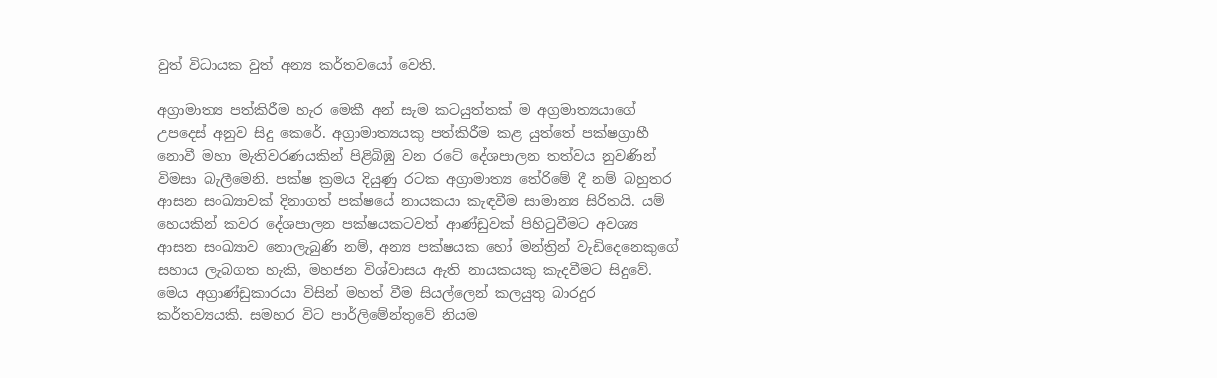වුත් විධායක වුත් අන්‍ය කර්තව‍යෝ වෙති.

අග්‍රාමාත්‍ය පත්කිරීම හැර මෙකී අන් සැම කටයුත්තක් ම අග්‍රමාත්‍යයාගේ උපදෙස් අනුව සිදු කෙරේ. අග්‍රාමාත්‍යයකු පත්කිරීම කළ යුත්තේ පක්ෂග්‍රාහී නොවී මහා මැතිවරණයකින් පිළිබිඹු වන රටේ දේශපාලන තත්වය නුවණින් විමසා බැලීමෙනි. පක්ෂ ක්‍රමය දියුණු රටක අග්‍රාමාත්‍ය තේරිමේ දී නම් බහුතර ආසන සංඛ්‍යාවක් දිනාගත් පක්ෂයේ නායකයා කැඳවීම සාමාන්‍ය සිරිතයි. යම් හෙයකින් කවර දේශපාලන පක්ෂයකටවත් ආණ්ඩුවක් පිහිටුවීමට අවශ්‍ය ආසන සංඛ්‍යාව නොලැබුණි නම්, අන්‍ය පක්ෂයක හෝ මන්ත්‍රින් වැඩිදෙනෙකුගේ සහාය ලැබගත හැකි, මහජන විශ්වාසය ඇති නායකයකු කැදවීමට සිදුවේ. මෙය අග්‍රාණ්ඩුකාරයා විසින් මහත් වීම සියල්ලෙන් කලයුතු බාරදුර කර්තව්‍යයකි. සමහර විට පාර්ලිමේන්තුවේ නියම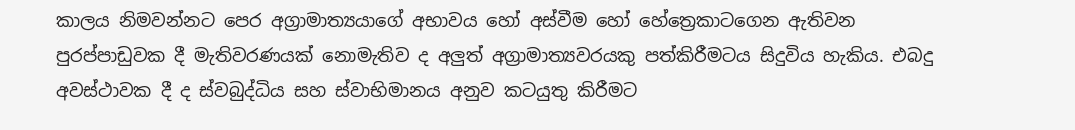කාලය නිමවන්නට පෙර අග්‍රාමාත්‍යයාගේ අභාවය හෝ අස්වීම හෝ හේත්‍රෙකාටගෙන ඇතිවන පුරප්පාඩුවක දී මැතිවරණයක් නොමැතිව ද අලුත් අග්‍රාමාත්‍යවරයකු පත්කිරීමටය සිදුවිය හැකිය. එබදු අවස්ථාවක දී ද ස්වබුද්ධිය සහ ස්වාභිමානය අනුව කටයුතු කිරීමට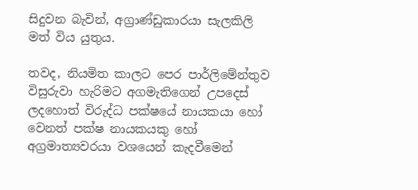සිදුවන බැවින්, අග්‍රාණ්ඩුකාරයා සැලකිලි මත් විය යුතුය.

තවද, නියමිත කාලට පෙර පාර්ලිමේන්තුව විසුරුවා හැරිමට අගමැතිගෙන් උපදෙස් ලදහොත් විරුද්ධ පක්ෂයේ නායකයා හෝ වෙනත් පක්ෂ නායකයකු හෝ අග්‍රමාත්‍යවරයා වශයෙන් කැදවීමෙන්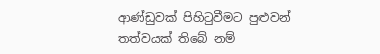ආණ්ඩුවක් පිහිටුවීමට පුළුවන් තත්වයක් තිබේ නම්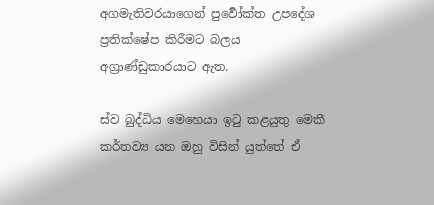අගමැතිවරයාගෙන් පුර්‍වෝක්ත උපදේශ ප්‍රතික්ෂේප කිරීමට බලය අග්‍රාණ්ඩුකාරයාට ඇත.

ස්ව බුද්ධිය මෙහෙයා ඉටු කළයුතු මෙකී කර්තව්‍ය යන ඔහු විසින් යුත්තේ ඒ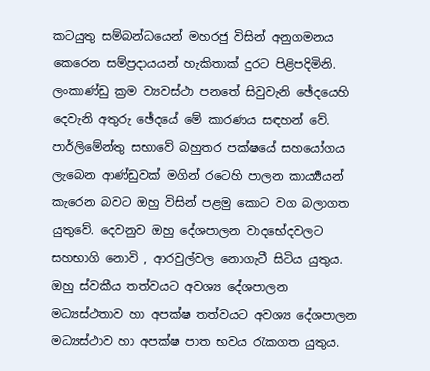කටයුතු සම්බන්ධයෙන් මහරජු විසින් අනුගමනය කෙරෙන සම්ප්‍රදායයන් හැකිතාක් දුරට පිළිපදිමිනි. ලංකාණ්ඩු ක්‍රම ව්‍යවස්ථා පනතේ සිවුවැනි ඡේදයෙහි දෙවැනි අතුරු ඡේදයේ මේ කාරණය සඳහන් වේ. පාර්ලිමේන්තු සභාවේ බහුතර පක්ෂයේ සහයෝගය ලැබෙන ආණ්ඩුවක් මගින් රටෙහි පාලන කාර්‍ය්‍යයන් කැරෙන බවට ඔහු විසින් පළමු කොට වග බලාගත යුතුවේ. දෙවනුව ඔහු දේශපාලන වාදභේදවලට සහභාගි නොවි , ආරවුල්වල නොගැටී සිටිය යුතුය. ඔහු ස්වකීය තත්වයට අවශ්‍ය දේශපාලන මධ්‍යස්ථතාව හා අපක්ෂ තත්වයට අවශ්‍ය දේශපාලන මධ්‍යස්ථාව හා අපක්ෂ පාත භවය රැකගත යුතුය.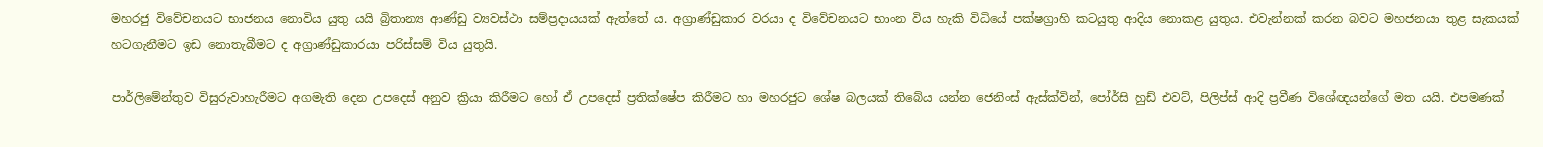මහරජු විවේචනයට භාජනය නොවිය යුතු යයි බ්‍රිතාන්‍ය ආණ්ඩු ව්‍යවස්ථා සම්ප්‍රදායයක් ඇත්තේ ය. අග්‍රාණ්ඩුකාර වරයා ද විවේචනයට භාංන විය හැකි විධියේ පක්ෂග්‍රාහි කටයුතු ආදිය නොකළ යුතුය. එවැන්නක් කරන බවට මහජනයා තුළ සැකයක් හටගැනීමට ඉඩ නොතැබීමට ද අග්‍රාණ්ඩුකාරයා පරිස්සම් විය යුතුයි.

පාර්ලිමේන්තුව විසුරුවාහැරීමට අගමැති දෙන උපදෙස් අනුව ක්‍රියා කිරීමට හෝ ඒ උපදෙස් ප්‍රතික්ෂේප කිරීමට හා මහරජුට ශේෂ බලයක් තිබේය යන්න ජෙනිංස් ඇස්ක්වින්, පෝර්සි හුඩ් එවට්, පිලිප්ස් ආදි ප්‍රවීණ විශේඥයන්ගේ මත යයි. එපමණක්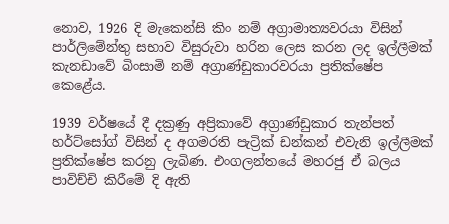නොව, 1926 දි මැකෙන්සි කිං නම් අග්‍රාමාත්‍යවරයා විසින් පාර්ලිමේන්තු සභාව විසුරුවා හරින ලෙස කරන ලද ඉල්ලීමක් කැනඩාවේ බිංසාමි නම් අග්‍රාණ්ඩුකාරවරයා ප්‍රතික්ෂේප කෙළේය.

1939 වර්ෂයේ දී දක්‍රණු අප්‍රිකාවේ අග්‍රාණ්ඩුකාර තැන්පත් හර්ට්සෝග් විසින් ද අගමරති පැට්‍රික් ඩන්කන් එවැනි ඉල්ලීමක් ප්‍රතික්ෂේප කරනු ලැබිණ. එංගලන්තයේ මහරජු ඒ බලය පාවිච්චි කිරීමේ දි ඇති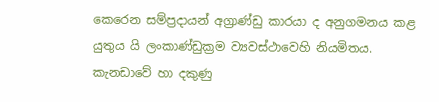කෙරෙන සම්ප්‍රදායන් අග්‍රාණ්ඩු කාරයා ද අනුගමනය කළ යුතුය යි ලංකාණ්ඩුක්‍රම ව්‍යවස්ථාවෙහි නියමිතය. කැනඩාවේ හා දකුණු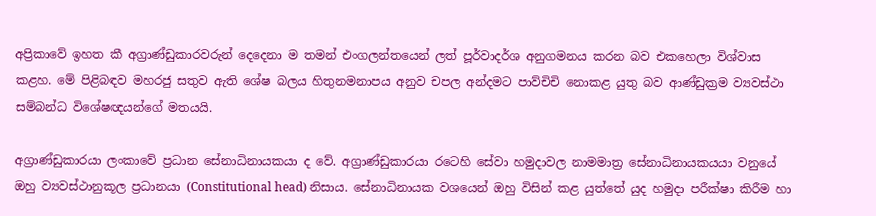අප්‍රිකාවේ ඉහත කී අග්‍රාණ්ඩුකාරවරුන් දෙදෙනා ම තමන් එංගලන්තයෙන් ලත් පූර්වාදර්ශ අනුගමනය කරන බව එකහෙලා විශ්වාස කළහ. මේ පිළිබඳව මහරජු සතුව ඇති ශේෂ බලය හිතුනමනාපය අනුව චපල අන්දමට පාව්චිචි නොකළ යුතු බව ආණ්ඩුක්‍රම ව්‍යවස්ථා සම්බන්ධ විශේෂඥයන්ගේ මතයයි.

අග්‍රාණ්ඩුකාරයා ලංකාවේ ප්‍රධාන සේනාධිනායකයා ද වේ. අග්‍රාණ්ඩුකාරයා රටෙහි සේවා හමුදාවල නාමමාත්‍ර සේනාධිනායකයයා වනුයේ ඔහු ව්‍යවස්ථානුකූල ප්‍රධානයා (Constitutional head) නිසාය. සේනාධිනායක වශයෙන් ඔහු විසින් කළ යුත්තේ යුද හමුදා පරීක්ෂා කිරීම හා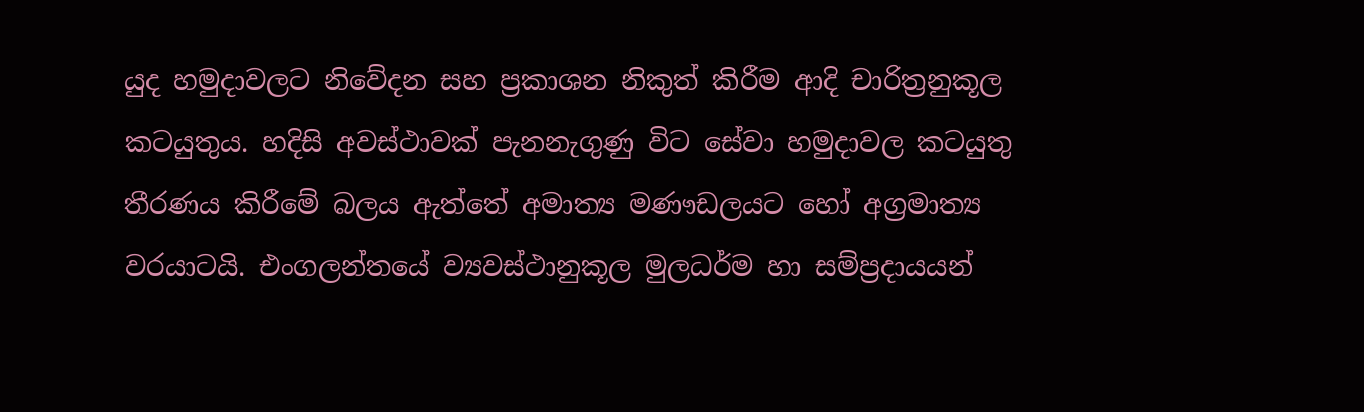යුද හමුදාවලට නිවේදන සහ ප්‍රකාශන නිකුත් කිරීම ආදි චාරිත්‍රනුකූල කටයුතුය. හදිසි අවස්ථාවක් පැනනැගුණු විට සේවා හමුදාවල කටයුතු තීරණය කිරීමේ බලය ඇත්තේ අමාත්‍ය මණෟඩලයට හෝ අග්‍රමාත්‍ය වරයාටයි. එංගලන්තයේ ව්‍යවස්ථානුකූල මුලධර්ම හා සම්ප්‍රදායයන්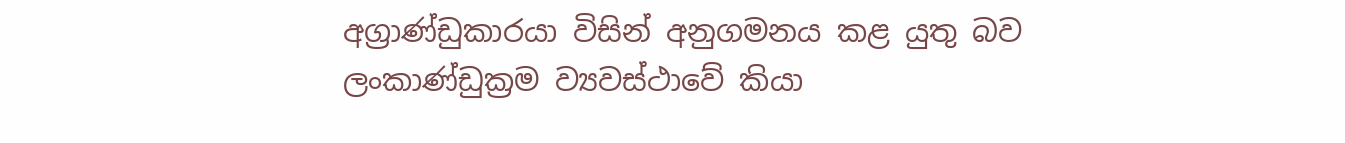අග්‍රාණ්ඩුකාරයා විසින් අනුගමනය කළ යුතු බව ලංකාණ්ඩුක්‍රම ව්‍යවස්ථාවේ කියා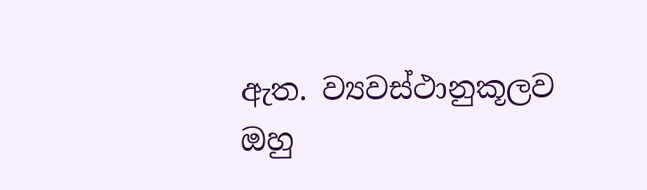ඇත. ව්‍යවස්ථානුකූලව ඔහු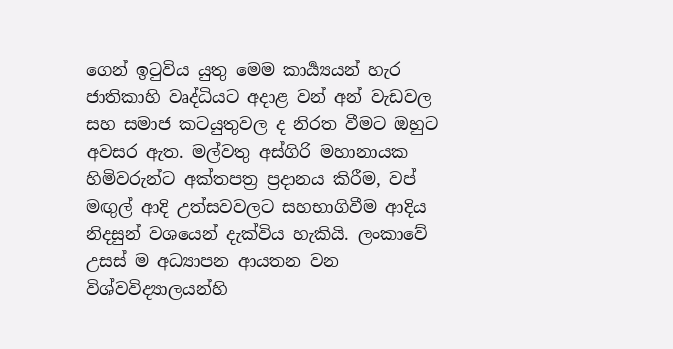ගෙන් ඉටුවිය යුතු මෙම කාර්‍ය්‍යයන් හැර ජාතිකාහි වෘද්ධියට අදාළ වන් අන් වැඩවල සහ සමාජ කටයුතුවල ද නිරත වීමට ඔහුට අවසර ඇත. මල්වතු අස්ගිරි මහානායක හිමිවරුන්ට අක්තපත්‍ර ප්‍රදානය කිරීම, වප් මඟුල් ආදි උත්සවවලට සහභාගිවීම ආදිය නිදසුන් වශයෙන් දැක්විය හැකියි. ලංකාවේ උසස් ම අධ්‍යාපන ආයතන වන විශ්වවිද්‍යාලයන්හි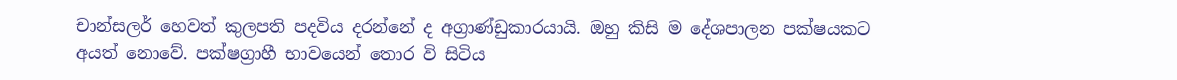චාන්සලර් හෙවත් කුලපති පදවිය දරන්නේ ද අග්‍රාණ්ඩුකාරයායි. ඔහු කිසි ම දේශපාලන පක්ෂයකට අයත් නොවේ. පක්ෂග්‍රාහී භාවයෙන් තොර වි සිටිය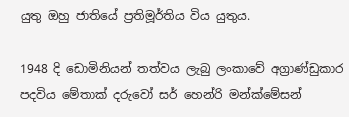යුතු ඔහු ජාතියේ ප්‍රතිමූර්තිය විය යුතුය.

1948 දි ඩොමිනියන් තත්වය ලැබු ලංකාවේ අග්‍රාණ්ඩුකාර පදවිය මේතාක් දරුවෝ සර් හෙන්රි මන්ක්මේසන්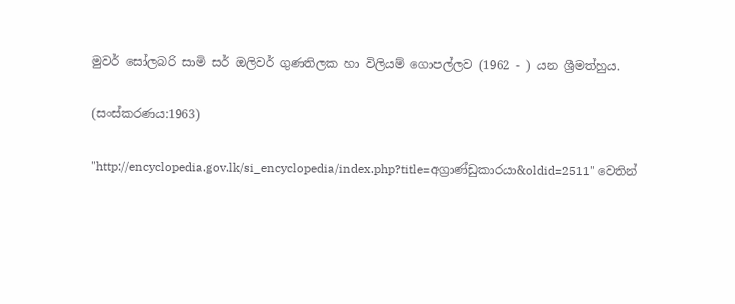මුවර් සෝලබරි සාමි සර් ඔලිවර් ගුණතිලක හා විලියම් ගොපල්ලව (1962 - ) යන ශ්‍රීමත්හුය.

(සංස්කරණය:1963)

"http://encyclopedia.gov.lk/si_encyclopedia/index.php?title=අග්‍රාණ්ඩුකාරයා&oldid=2511" වෙතින්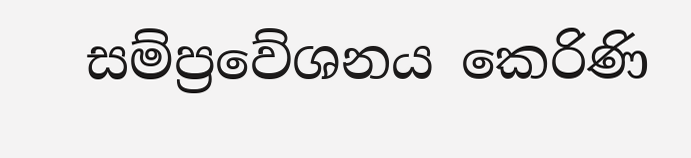සම්ප්‍රවේශනය කෙරිණි